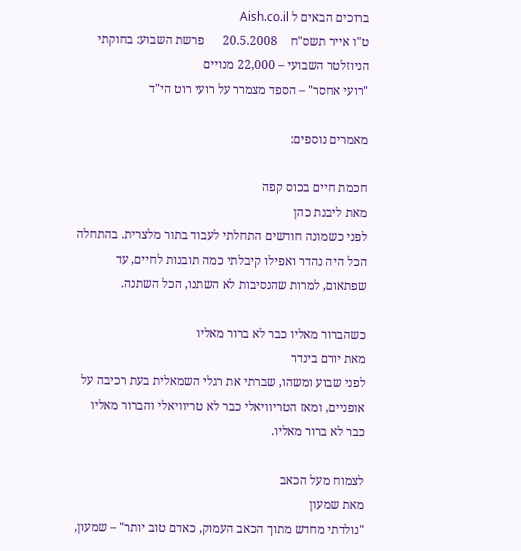ברוכים הבאים ל Aish.co.il
ט"ו אייר תשס"ח    20.5.2008      פרשת השבוע: בחוקתי
הניוזלטר השבועי – 22,000 מנויים
"רועי אחסר" – הספד מצמרר על רועי רוט הי"ד

מאמרים נוספים:

חכמת חיים בכוס קפה
מאת ליבנת כהן
לפני כשמונה חודשים התחלתי לעבוד בתור מלצרית. בהתחלה הכל היה נהדר ואפילו קיבלתי כמה תובנות לחיים, עד שפתאום, למרות שהנסיבות לא השתנו, הכל השתנה.

כשהברור מאליו כבר לא ברור מאליו
מאת יורם בינדר
לפני שבוע ומשהו, שברתי את רגלי השמאלית בעת רכיבה על אופניים, ומאז הטריוויאלי כבר לא טריוויאלי והברור מאליו כבר לא ברור מאליו.

לצמוח מעל הכאב
מאת שמעון
"נולדתי מחדש מתוך הכאב העמוק, כאדם טוב יותר" – שמעון,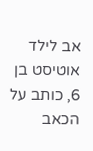אב לילד אוטיסט בן 6, כותב על הכאב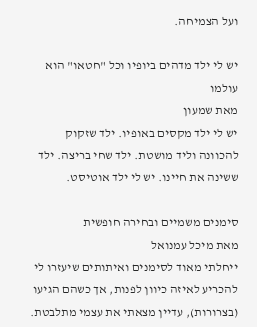ועל הצמיחה.

יש לי ילד מדהים ביופיו וכל "חטאו" הוא עולמו
מאת שמעון
יש לי ילד מקסים באופיו. ילד שזקוק להכוונה וליד מושטת. ילד שחי בריצה. ילד ששינה את חיינו. יש לי ילד אוטיסט.

סימנים משמיים ובחירה חופשית
מאת מיכל עמנואל
ייחלתי מאוד לסימנים ואיתותים שיעזרו לי להכריע לאיזה כיוון לפנות, אך כשהם הגיעו (בצרורות), עדיין מצאתי את עצמי מתלבטת.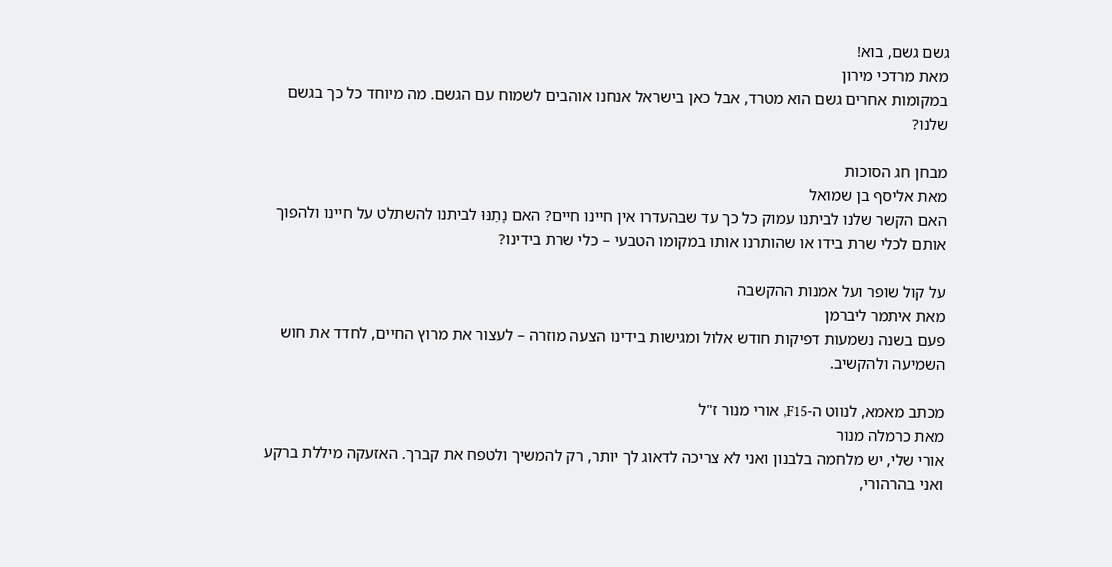גשם גשם, בוא!
מאת מרדכי מירון
במקומות אחרים גשם הוא מטרד, אבל כאן בישראל אנחנו אוהבים לשמוח עם הגשם. מה מיוחד כל כך בגשם שלנו?

מבחן חג הסוכות
מאת אליסף בן שמואל
האם הקשר שלנו לביתנו עמוק כל כך עד שבהעדרו אין חיינו חיים? האם נָתַנּוּ לביתנו להשתלט על חיינו ולהפוך אותם לכלי שרת בידו או שהותרנו אותו במקומו הטבעי – כלי שרת בידינו?

על קול שופר ועל אמנות ההקשבה
מאת איתמר ליברמן
פעם בשנה נשמעות דפיקות חודש אלול ומגישות בידינו הצעה מוזרה – לעצור את מרוץ החיים, לחדד את חוש השמיעה ולהקשיב.

מכתב מאמא, לנווט ה-F15, אורי מנור ז"ל
מאת כרמלה מנור
אורי שלי, יש מלחמה בלבנון ואני לא צריכה לדאוג לך יותר, רק להמשיך ולטפח את קברך. האזעקה מיללת ברקע ואני בהרהורי,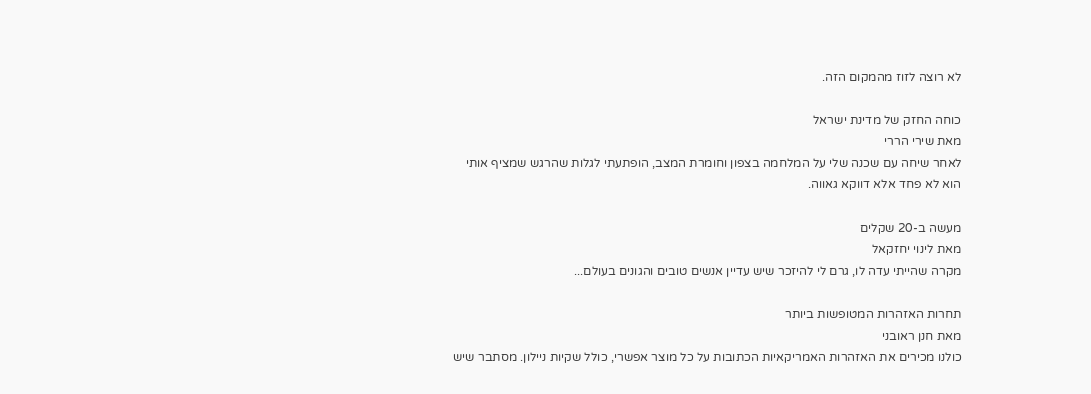לא רוצה לזוז מהמקום הזה.

כוחה החזק של מדינת ישראל
מאת שירי הררי
לאחר שיחה עם שכנה שלי על המלחמה בצפון וחומרת המצב, הופתעתי לגלות שהרגש שמציף אותי הוא לא פחד אלא דווקא גאווה.

מעשה ב-20 שקלים
מאת לינוי יחזקאל
מקרה שהייתי עדה לו, גרם לי להיזכר שיש עדיין אנשים טובים והגונים בעולם...

תחרות האזהרות המטופשות ביותר
מאת חנן ראובני
כולנו מכירים את האזהרות האמריקאיות הכתובות על כל מוצר אפשרי, כולל שקיות ניילון. מסתבר שיש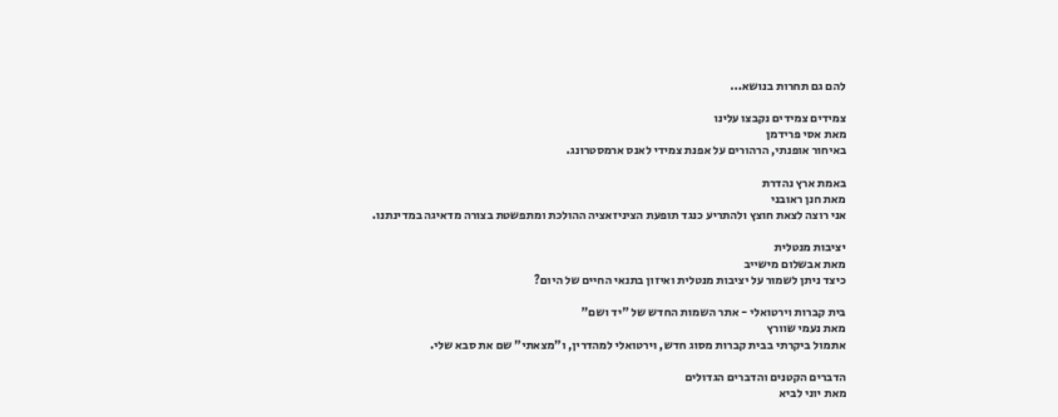להם גם תחרות בנושא...

צמידים צמידים נקבצו עלינו
מאת אסי פרידמן
באיחור אופנתי, הרהורים על אפנת צמידי לאנס ארמסטרונג.

באמת ארץ נהדרת
מאת חנן ראובני
אני רוצה לצאת חוצץ ולהתריע כנגד תופעת הציניזאציה ההולכת ומתפשטת בצורה מדאיגה במדינתנו.

יציבות מנטלית
מאת אבשלום מישייב
כיצד ניתן לשמור על יציבות מנטלית ואיזון בתנאי החיים של היום?

בית קברות וירטואלי - אתר השמות החדש של "יד ושם"
מאת נעמי שוורץ
אתמול ביקרתי בבית קברות מסוג חדש, וירטואלי למהדרין, ו"מצאתי" שם את סבא שלי.

הדברים הקטנים והדברים הגדולים
מאת יוני לביא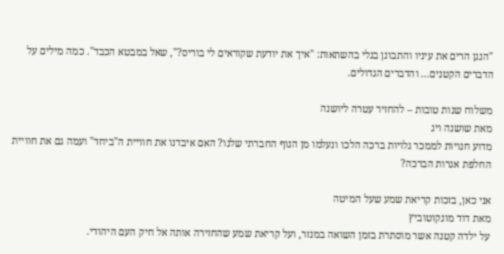"הנגן הרים את עיניו והתבונן בגלי בהשתאות: "איך את יודעת שקוראים לי בוריס?", שאל במבטא הכבד". כמה מילים על הדברים הקטנים… והדברים הגדולים.

משלוח שנות טובות – להחזיר עטרה ליושנה
מאת שושנה ויג
מדוע חנויות לממכר גלויות ברכה הלכו ונעלמו מן הנוף החברתי שלנו? האם איבדנו את חוויית ה"ביחד" ועמה גם את חוויית החלפת אגרות הברכה?

אני כאן, בזכות קריאת שמע שעל המיטה
מאת דוד מונקוטוביץ
על ילדה קטנה אשר מוסתרת בזמן השואה במנזר, ועל קריאת שמע שהחזירה אותה אל חיק העם היהודי.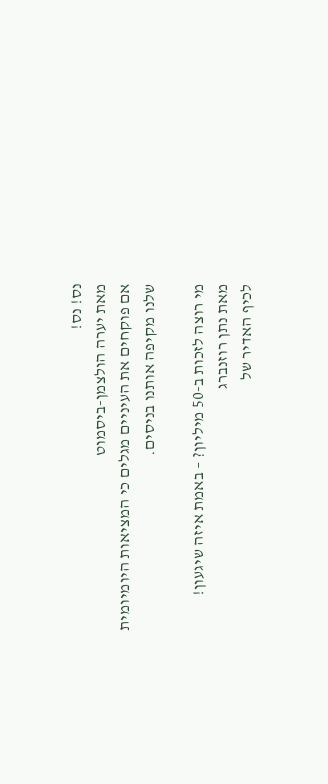נס! נס!
מאת יערה הולצמן-ביסמוט
אם פוקחים את העיניים מגלים כי המציאות היומיומית שלנו מקיפה אותנו בניסים.

מי רוצה לזכות ב-50 מיליון? – באמת איזה שיגעון!
מאת נתן רוזנברג
לכיף האדיר של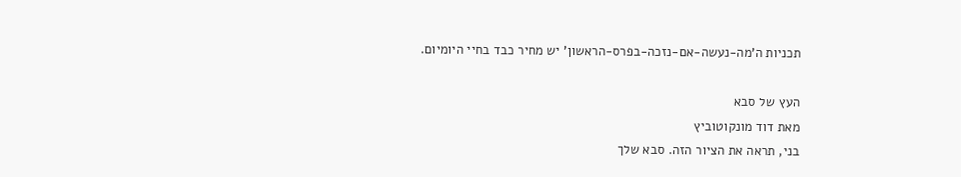תכניות ה'מה-נעשה-אם-נזכה-בפרס-הראשון' יש מחיר כבד בחיי היומיום.

העץ של סבא
מאת דוד מונקוטוביץ
בני, תראה את הציור הזה. סבא שלך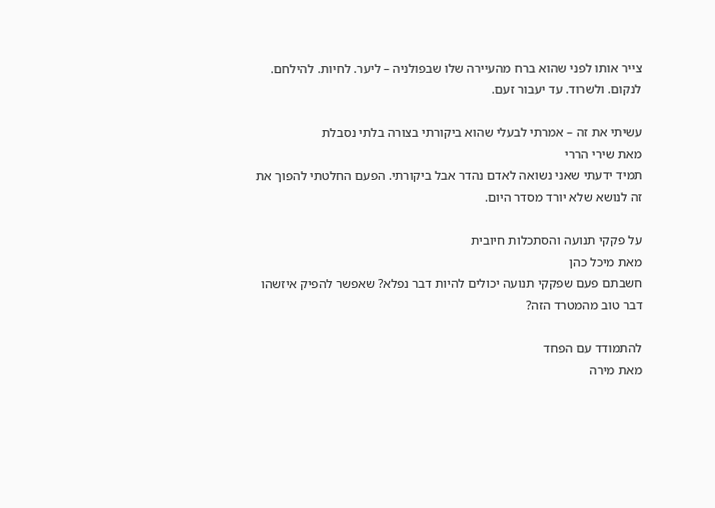צייר אותו לפני שהוא ברח מהעיירה שלו שבפולניה – ליער. לחיות. להילחם. לנקום. ולשרוד. עד יעבור זעם.

עשיתי את זה – אמרתי לבעלי שהוא ביקורתי בצורה בלתי נסבלת
מאת שירי הררי
תמיד ידעתי שאני נשואה לאדם נהדר אבל ביקורתי. הפעם החלטתי להפוך את זה לנושא שלא יורד מסדר היום.

על פקקי תנועה והסתכלות חיובית
מאת מיכל כהן
חשבתם פעם שפקקי תנועה יכולים להיות דבר נפלא? שאפשר להפיק איזשהו דבר טוב מהמטרד הזה?

להתמודד עם הפחד
מאת מירה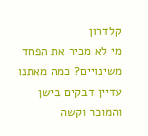קלדרון
מי לא מכיר את הפחד משינויים? כמה מאתנו עדיין דבקים בישן והמוכר וקשה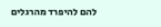להם להיפרד מהרגלים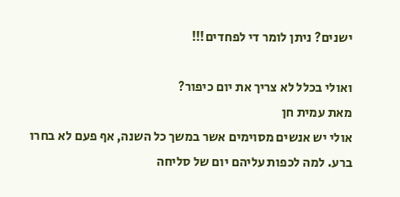ישנים? ניתן לומר די לפחדים!!!

ואולי בכלל לא צריך את יום כיפור?
מאת עמית חן
אולי יש אנשים מסוימים אשר במשך כל השנה, אף פעם לא בחרו ברע. למה לכפות עליהם יום של סליחה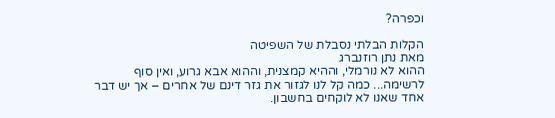וכפרה?

הקלות הבלתי נסבלת של השפיטה
מאת נתן רוזנברג
ההוא לא נורמלי, וההיא קמצנית, וההוא אבא גרוע, ואין סוף לרשימה... כמה קל לנו לגזור את גזר דינם של אחרים – אך יש דבר אחד שאנו לא לוקחים בחשבון.